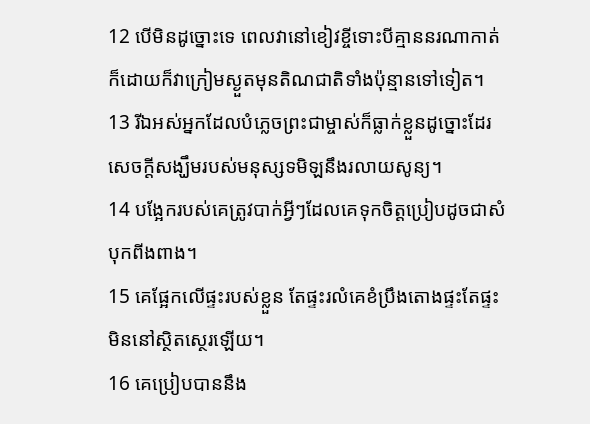12 បើមិនដូច្នោះទេ ពេលវានៅខៀវខ្ចីទោះបីគ្មាននរណាកាត់ក៏ដោយក៏វាក្រៀមស្ងួតមុនតិណជាតិទាំងប៉ុន្មានទៅទៀត។
13 រីឯអស់អ្នកដែលបំភ្លេចព្រះជាម្ចាស់ក៏ធ្លាក់ខ្លួនដូច្នោះដែរសេចក្ដីសង្ឃឹមរបស់មនុស្សទមិឡនឹងរលាយសូន្យ។
14 បង្អែករបស់គេត្រូវបាក់អ្វីៗដែលគេទុកចិត្តប្រៀបដូចជាសំបុកពីងពាង។
15 គេផ្អែកលើផ្ទះរបស់ខ្លួន តែផ្ទះរលំគេខំប្រឹងតោងផ្ទះតែផ្ទះមិននៅស្ថិតស្ថេរឡើយ។
16 គេប្រៀបបាននឹង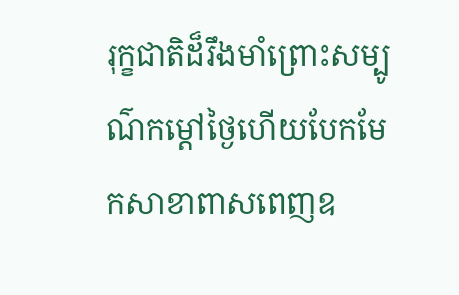រុក្ខជាតិដ៏រឹងមាំព្រោះសម្បូណ៌កម្ដៅថ្ងៃហើយបែកមែកសាខាពាសពេញឧ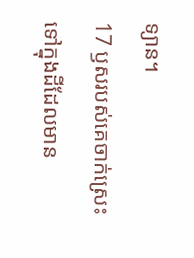ទ្យាន។
17 ឫសរបស់គេចាក់ស្រេះទៅក្នុងដីដែលមាន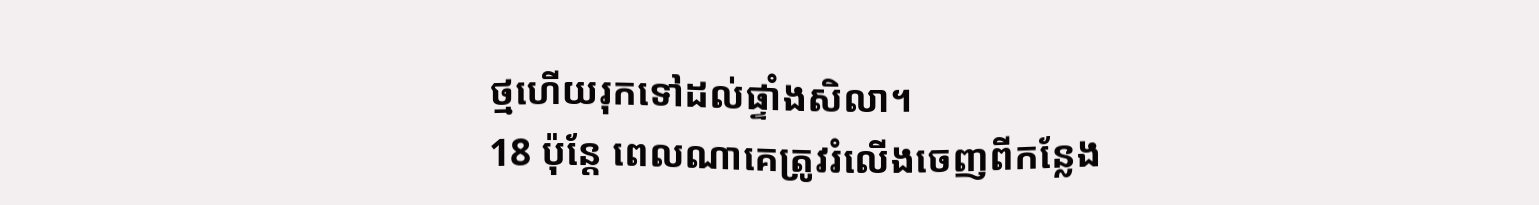ថ្មហើយរុកទៅដល់ផ្ទាំងសិលា។
18 ប៉ុន្តែ ពេលណាគេត្រូវរំលើងចេញពីកន្លែង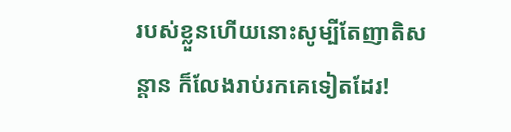របស់ខ្លួនហើយនោះសូម្បីតែញាតិសន្ដាន ក៏លែងរាប់រកគេទៀតដែរ!